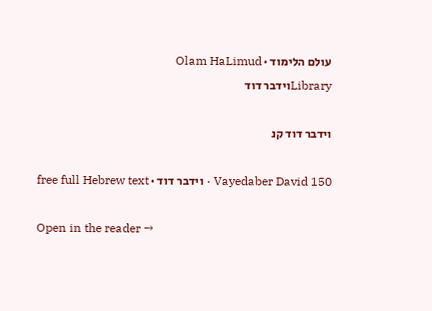עולם הלימוד · Olam HaLimud
Libraryוידבר דוד

וידבר דוד קנ

Vayedaber David 150 · וידבר דוד · free full Hebrew text

Open in the reader →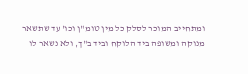ומתחייב המוכר לסלק כל מין טומ"ן וכו' עד שתשאר מנוקה ומשופה ביד הלוקח וביד ב"ך, ולא נשאר לו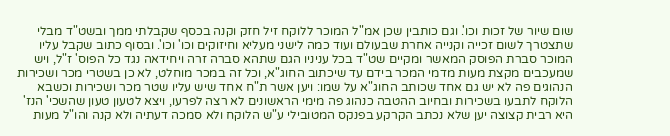שום שיור של זכות וכו'. וגם כותבין שכן אמ"ל המוכר ללוקח זיל חזק וקנה בכסף שקבלתי ממך ובשט"ד מבלי שתצטרך לשום זכייה וקנייה אחרת שבעולם ועוד כמה לישני מעליא וחיזוקים וכו' וכו'. ובסוף כתוב שקבל עליו המוכר סברת הפוסק המאשר ומקיים שט"ד בכל עניניו הגם שתהא סברה זרה ויחידאה נגד כל הפוס' ז"ל, ויש שמעכבים מקצת מעות מדמי המכר בידם עד שיכתוב החוג"א, וכל זה במכר מוחלט, לא כן בשטרי מכר ושכירות הנהוגים פה לא יש גם אחד שכותב החוג"א על שמו: ויען אשר ת"ח אחד שיש עליו שטר מכר ושכירות וכשבא הלוקח לתבעו בשכירות ובחיוב ההטבה כנהוג פה מימי הראשונים לא רצה לפרעו, ויצא לטעון טעון שהשכי' הנז' היא רבית קצוצה יען שלא נכתב הקרקע בפנקס המטובילי ע"ש הלוקח ולא סמכה דעתיה ולא קנה והו"ל מעות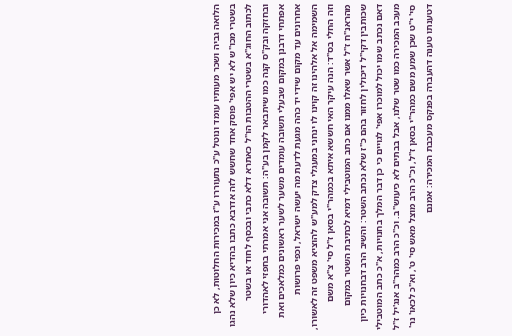הלואה גביה ושכר מעותיו עומד ונוטל ע"כ נתעוררו ע"ז במכירות החלוטות, לא כן בשטרי מכו"ש לא יש אפי' פוסק אחד שחשש לזה אדרבא כתבו בהדיא כיון שלא נהגו לכתוב החוג"א בשטרי ההטבות הו"ל כאתרא דלא כתבי ובכסף לחוד או בשטר ובחזקה ובק"ס קנה כמו שיתבאר לקמן בע"ה: תשובה אני אמרתי בחפזי לאהדורי אפתחי דרבנן במקום שבעלי תשובה עומדים משער לשער ראשונים כמלאכים ואת אחרונים עד מקום שידי יד כהה מגעת לדעת מה יעשה ישראל, וכפי פרושות השמימה אל אלהינו זה קוינו לו ינחני במעגלי צדק למע"ש להוציא משפט זה לאשורו, וזה החלי בס"ד: הנה עיקר האי חששא איתא בכמהר"י בסאן ז"ל סי' צ"א משם מהראנ"ח ז"ל אשר שאלו ממנו אם כתב המוטבילי דמיא לכתיבת השטר במקום שכותבין דקי"ל דיכולין לחזור בהם כ"ז שלא נכתב השטר: והשיב הרב דבחנויות כיון דאם נכתב שמו יכול למוכרו אפי' לגויים כי כן דבר המלך בחנויות, א"כ כתב המוטבילי מעכב המכירה כמו שטר שלנו, אבל בבתים לא כיעוש"ב. וכ"כ הרב כמהר"ב אנג'יל ז"ל סי' י"ט שכן שמע משם כמהר"י בסאן ז"ל, וכ"כ הרב מוצל מאש סי' ט', וא"כ לכאו' נר' דטענתו טענה דהעברה בפנקס מעכבת המכירה: אמנם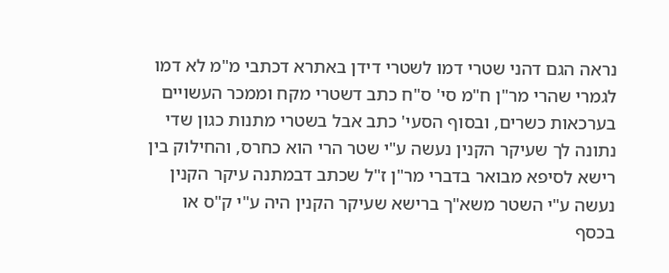נראה הגם דהני שטרי דמו לשטרי דידן באתרא דכתבי מ"מ לא דמו לגמרי שהרי מר"ן ח"מ סי' ס"ח כתב דשטרי מקח וממכר העשויים בערכאות כשרים, ובסוף הסעי' כתב אבל בשטרי מתנות כגון שדי נתונה לך שעיקר הקנין נעשה ע"י שטר הרי הוא כחרס, והחילוק בין רישא לסיפא מבואר בדברי מר"ן ז"ל שכתב דבמתנה עיקר הקנין נעשה ע"י השטר משא"ך ברישא שעיקר הקנין היה ע"י ק"ס או בכסף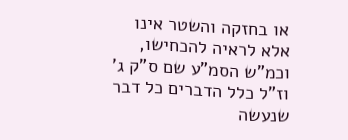או בחזקה והשטר אינו אלא לראיה להכחישו, וכמ"ש הסמ"ע שם ס"ק ג' וז"ל כלל הדברים כל דבר שנעשה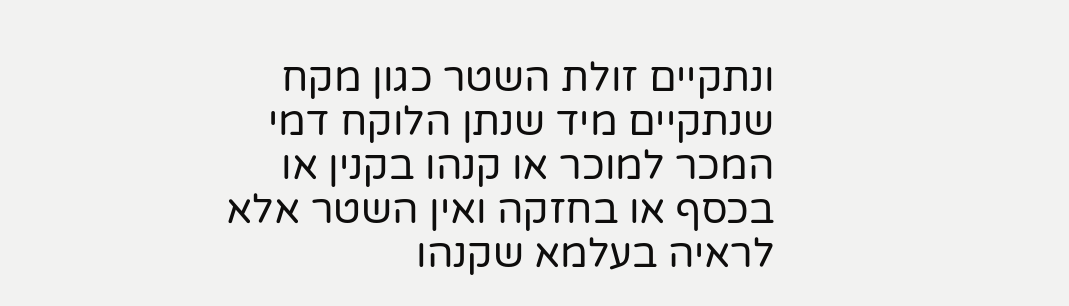ונתקיים זולת השטר כגון מקח שנתקיים מיד שנתן הלוקח דמי המכר למוכר או קנהו בקנין או בכסף או בחזקה ואין השטר אלא לראיה בעלמא שקנהו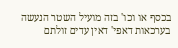בכסף או וכו' בזה מועיל השטר הנעשה בערכאות דאפי' דאין עדים זולתם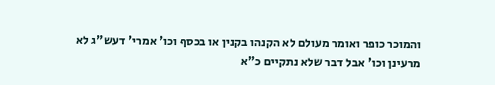והמוכר כופר ואומר מעולם לא הקנהו בקנין או בכסף וכו' אמרי' דעש"ג לא מרעינן וכו' אבל דבר שלא נתקיים כ"א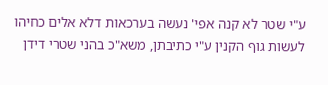ע"י שטר לא קנה אפי' נעשה בערכאות דלא אלים כחיהו לעשות גוף הקנין ע"י כתיבתן, משא"כ בהני שטרי דידן